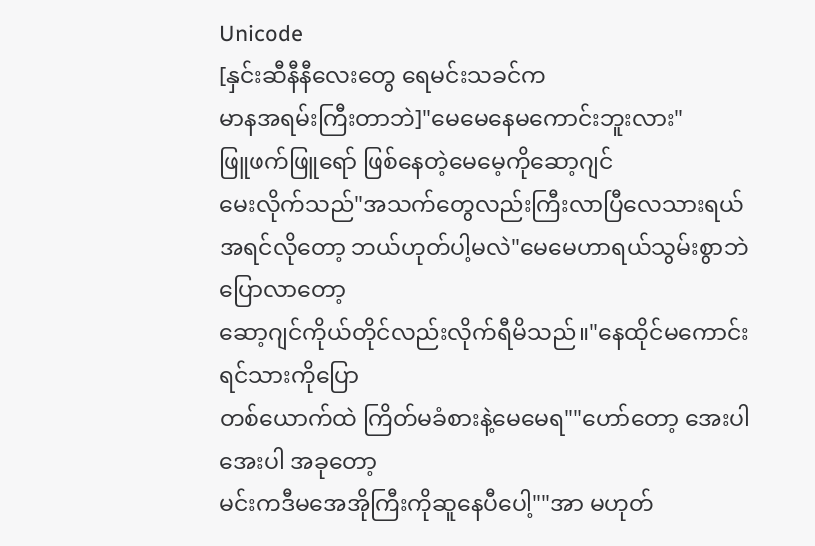Unicode
[နှင်းဆီနီနီလေးတွေ ရေမင်းသခင်က
မာနအရမ်းကြီးတာဘဲ]"မေမေနေမကောင်းဘူးလား"
ဖြူဖက်ဖြူရော် ဖြစ်နေတဲ့မေမေ့ကိုဆော့ဂျင်
မေးလိုက်သည်"အသက်တွေလည်းကြီးလာပြီလေသားရယ်
အရင်လိုတော့ ဘယ်ဟုတ်ပါ့မလဲ"မေမေဟာရယ်သွမ်းစွာဘဲပြောလာတော့
ဆော့ဂျင်ကိုယ်တိုင်လည်းလိုက်ရီမိသည်။"နေထိုင်မကောင်းရင်သားကိုပြော
တစ်ယောက်ထဲ ကြိတ်မခံစားနဲ့မေမေရ""ဟော်တော့ အေးပါ အေးပါ အခုတော့
မင်းကဒီမအေအိုကြီးကိုဆူနေပီပေါ့""အာ မဟုတ်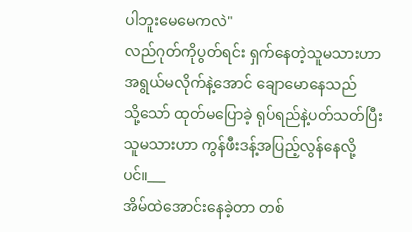ပါဘူးမေမေကလဲ"
လည်ဂုတ်ကိုပွတ်ရင်း ရှက်နေတဲ့သူမသားဟာ
အရွယ်မလိုက်နဲ့အောင် ချောမောနေသည်
သို့သော် ထုတ်မပြောခဲ့ ရုပ်ရည်နဲ့ပတ်သတ်ပြီး
သူမသားဟာ ကွန်ဖီးဒန့်အပြည့်လွန်နေလို့ပင်။___
အိမ်ထဲအောင်းနေခဲ့တာ တစ်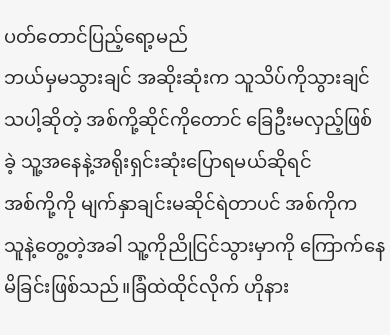ပတ်တောင်ပြည့်ရော့မည်
ဘယ်မှမသွားချင် အဆိုးဆုံးက သူသိပ်ကိုသွားချင်
သပါ့ဆိုတဲ့ အစ်ကို့ဆိုင်ကိုတောင် ခြေဦးမလှည့်ဖြစ်
ခဲ့ သူ့အနေနဲ့အရိုးရှင်းဆုံးပြောရမယ်ဆိုရင်
အစ်ကို့ကို မျက်နှာချင်းမဆိုင်ရဲတာပင် အစ်ကိုက
သူနဲ့တွေ့တဲ့အခါ သူ့ကိုညိုငြင်သွားမှာကို ကြောက်နေမိခြင်းဖြစ်သည်။ခြံထဲထိုင်လိုက် ဟိုနား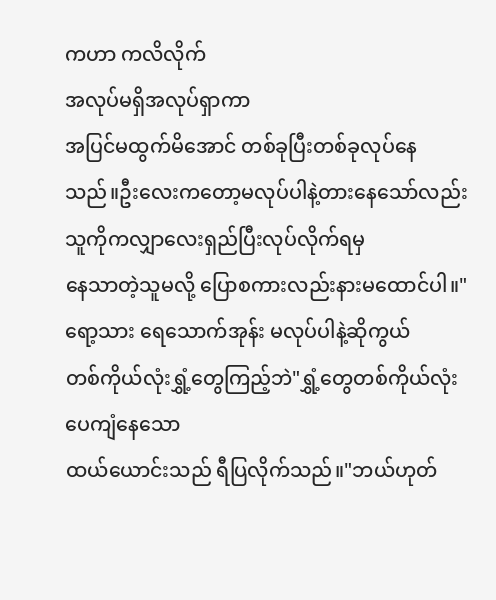ကဟာ ကလိလိုက်
အလုပ်မရှိအလုပ်ရှာကာ
အပြင်မထွက်မိအောင် တစ်ခုပြီးတစ်ခုလုပ်နေသည်။ဦးလေးကတော့မလုပ်ပါနဲ့တားနေသော်လည်း
သူကိုကလျှာလေးရှည်ပြီးလုပ်လိုက်ရမှ
နေသာတဲ့သူမလို့ ပြောစကားလည်းနားမထောင်ပါ။"ရော့သား ရေသောက်အုန်း မလုပ်ပါနဲ့ဆိုကွယ်
တစ်ကိုယ်လုံးရွှံ့တွေကြည့်ဘဲ"ရွှံ့တွေတစ်ကိုယ်လုံးပေကျံနေသော
ထယ်ယောင်းသည် ရီပြလိုက်သည်။"ဘယ်ဟုတ်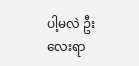ပါ့မလဲ ဦးလေးရာ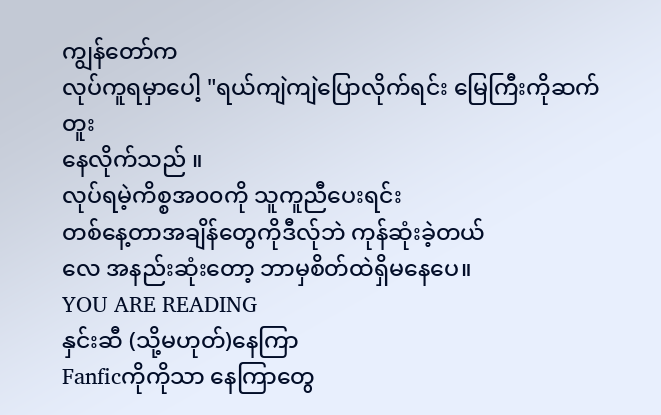ကျွန်တော်က
လုပ်ကူရမှာပေါ့ "ရယ်ကျဲကျဲပြောလိုက်ရင်း မြေကြီးကိုဆက်တူး
နေလိုက်သည် ။
လုပ်ရမဲ့ကိစ္စအ၀၀ကို သူကူညီပေးရင်း
တစ်နေ့တာအချိန်တွေကိုဒီလ်ုဘဲ ကုန်ဆုံးခဲ့တယ်
လေ အနည်းဆုံးတော့ ဘာမှစိတ်ထဲရှိမနေပေ။
YOU ARE READING
နှင်းဆီ (သို့မဟုတ်)နေကြာ
Fanficကိုကိုသာ နေကြာတွေ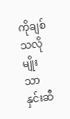ကိုချစ်သလိုမျိုးသာ နှင်းဆီ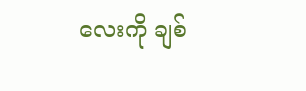လေးကို ချစ်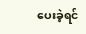ပေးခဲ့ရင်